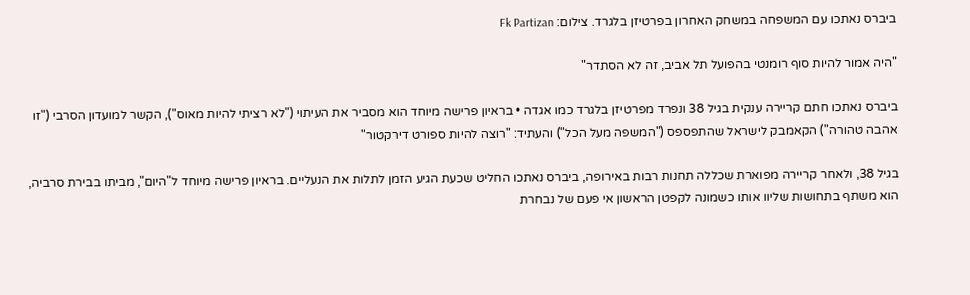ביברס נאתכו עם המשפחה במשחק האחרון בפרטיזן בלגרד. צילום: Fk Partizan

"היה אמור להיות סוף רומנטי בהפועל תל אביב, זה לא הסתדר"

ביברס נאתכו חתם קריירה ענקית בגיל 38 ונפרד מפרטיזן בלגרד כמו אגדה • בראיון פרישה מיוחד הוא מסביר את העיתוי ("לא רציתי להיות מאוס"), הקשר למועדון הסרבי ("זו אהבה טהורה") הקאמבק לישראל שהתפספס ("המשפה מעל הכל") והעתיד: "רוצה להיות ספורט דירקטור"

בגיל 38, ולאחר קריירה מפוארת שכללה תחנות רבות באירופה, ביברס נאתכו החליט שכעת הגיע הזמן לתלות את הנעליים. בראיון פרישה מיוחד ל"היום", מביתו בבירת סרביה, הוא משתף בתחושות שליוו אותו כשמונה לקפטן הראשון אי פעם של נבחרת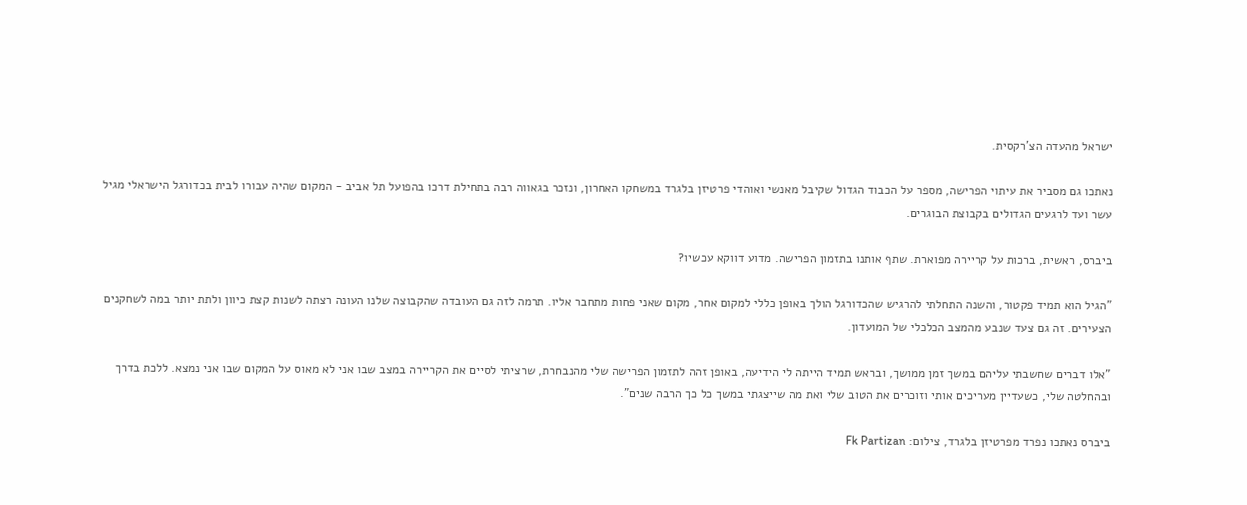ישראל מהעדה הצ'רקסית.

נאתכו גם מסביר את עיתוי הפרישה, מספר על הכבוד הגדול שקיבל מאנשי ואוהדי פרטיזן בלגרד במשחקו האחרון, ונזכר בגאווה רבה בתחילת דרכו בהפועל תל אביב - המקום שהיה עבורו לבית בכדורגל הישראלי מגיל עשר ועד לרגעים הגדולים בקבוצת הבוגרים.

ביברס, ראשית, ברכות על קריירה מפוארת. שתף אותנו בתזמון הפרישה. מדוע דווקא עכשיו?

"הגיל הוא תמיד פקטור, והשנה התחלתי להרגיש שהכדורגל הולך באופן כללי למקום אחר, מקום שאני פחות מתחבר אליו. תרמה לזה גם העובדה שהקבוצה שלנו העונה רצתה לשנות קצת כיוון ולתת יותר במה לשחקנים הצעירים. זה גם צעד שנבע מהמצב הכלכלי של המועדון.

"אלו דברים שחשבתי עליהם במשך זמן ממושך, ובראש תמיד הייתה לי הידיעה, באופן זהה לתזמון הפרישה שלי מהנבחרת, שרציתי לסיים את הקריירה במצב שבו אני לא מאוס על המקום שבו אני נמצא. ללכת בדרך ובהחלטה שלי, כשעדיין מעריכים אותי וזוכרים את הטוב שלי ואת מה שייצגתי במשך כל כך הרבה שנים".

ביברס נאתכו נפרד מפרטיזן בלגרד, צילום: Fk Partizan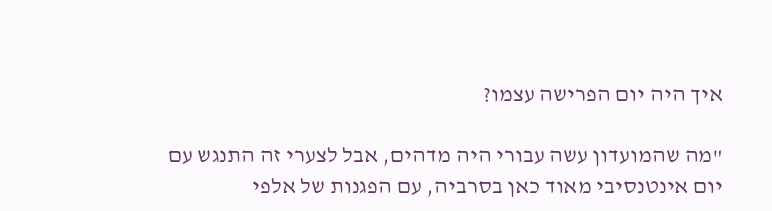איך היה יום הפרישה עצמו?

"מה שהמועדון עשה עבורי היה מדהים, אבל לצערי זה התנגש עם יום אינטנסיבי מאוד כאן בסרביה, עם הפגנות של אלפי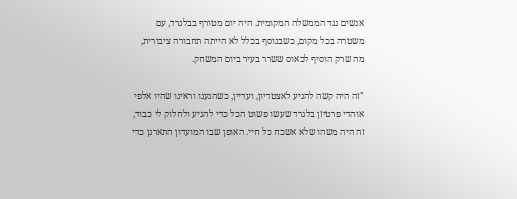אנשים נגד הממשלה המקומית. היה יום מטורף בבלגרד, עם משטרה בכל מקום, כשבנוסף בכלל לא הייתה תחבורה ציבורית, מה שרק הוסיף לכאוס ששרר בעיר ביום המשחק.

"זה היה קשה להגיע לאצטדיון, ועדיין, כשהגענו וראינו שהיו אלפי אוהדי פרטיזן בלגרד שעשו פשוט הכל כדי להגיע ולחלוק לי כבוד, זה היה משהו שלא אשכח כל חיי. האופן שבו המועדון התארגן כדי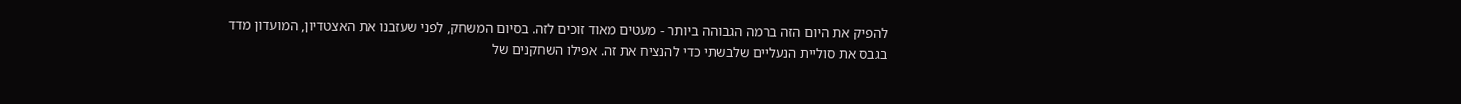להפיק את היום הזה ברמה הגבוהה ביותר - מעטים מאוד זוכים לזה. בסיום המשחק, לפני שעזבנו את האצטדיון, המועדון מדד בגבס את סוליית הנעליים שלבשתי כדי להנציח את זה. אפילו השחקנים של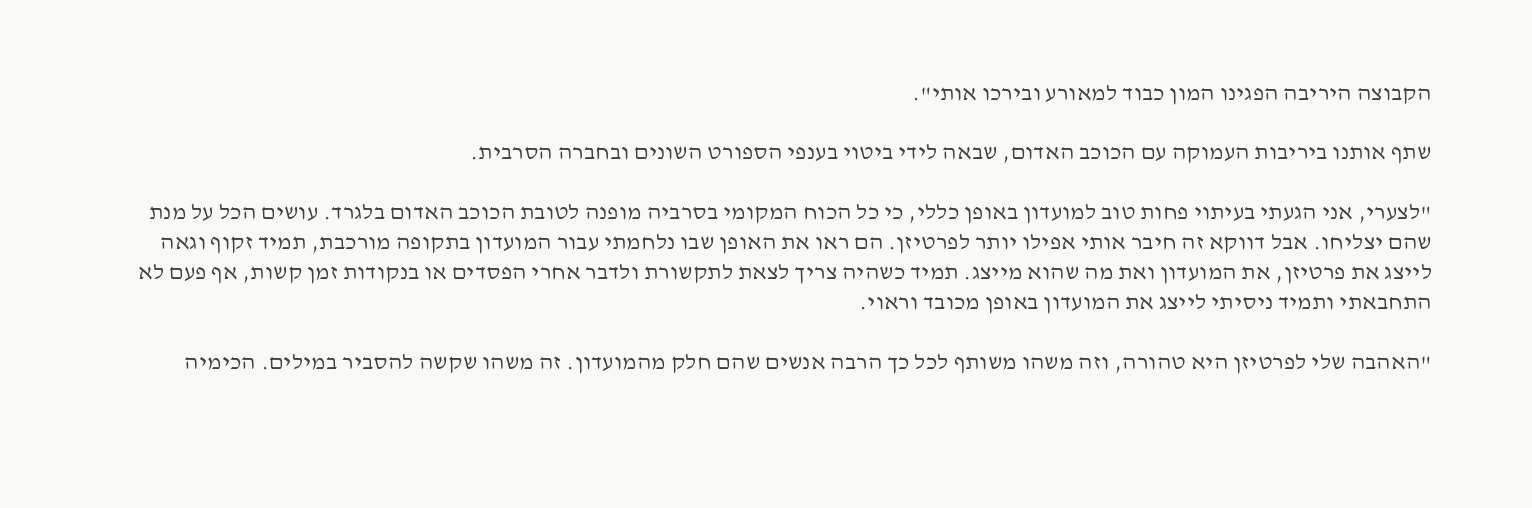הקבוצה היריבה הפגינו המון כבוד למאורע ובירכו אותי".

שתף אותנו ביריבות העמוקה עם הכוכב האדום, שבאה לידי ביטוי בענפי הספורט השונים ובחברה הסרבית.

"לצערי, אני הגעתי בעיתוי פחות טוב למועדון באופן כללי, כי כל הכוח המקומי בסרביה מופנה לטובת הכוכב האדום בלגרד. עושים הכל על מנת שהם יצליחו. אבל דווקא זה חיבר אותי אפילו יותר לפרטיזן. הם ראו את האופן שבו נלחמתי עבור המועדון בתקופה מורכבת, תמיד זקוף וגאה לייצג את פרטיזן, את המועדון ואת מה שהוא מייצג. תמיד כשהיה צריך לצאת לתקשורת ולדבר אחרי הפסדים או בנקודות זמן קשות, אף פעם לא התחבאתי ותמיד ניסיתי לייצג את המועדון באופן מכובד וראוי.

"האהבה שלי לפרטיזן היא טהורה, וזה משהו משותף לכל כך הרבה אנשים שהם חלק מהמועדון. זה משהו שקשה להסביר במילים. הכימיה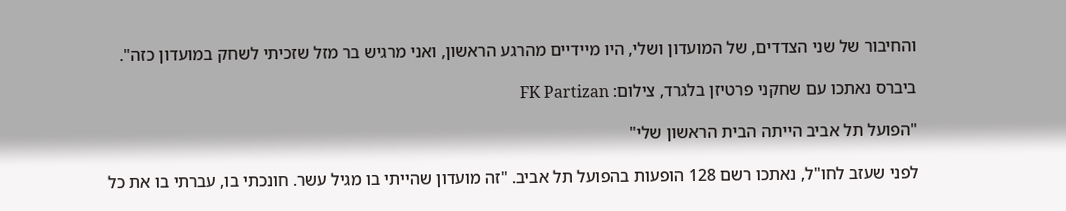והחיבור של שני הצדדים, של המועדון ושלי, היו מיידיים מהרגע הראשון, ואני מרגיש בר מזל שזכיתי לשחק במועדון כזה".

ביברס נאתכו עם שחקני פרטיזן בלגרד, צילום: FK Partizan

"הפועל תל אביב הייתה הבית הראשון שלי"

לפני שעזב לחו"ל, נאתכו רשם 128 הופעות בהפועל תל אביב. "זה מועדון שהייתי בו מגיל עשר. חונכתי בו, עברתי בו את כל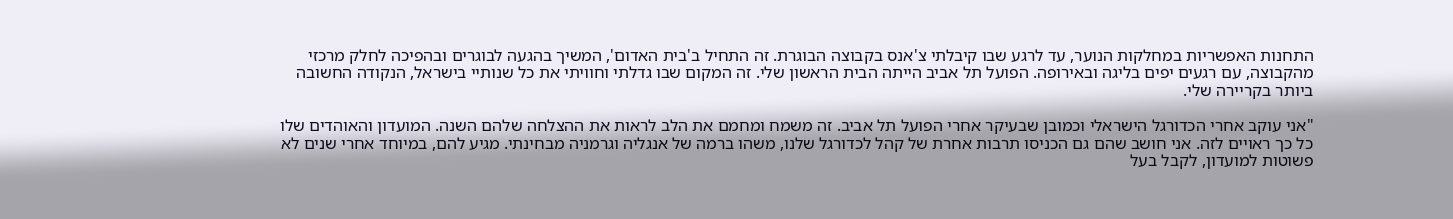התחנות האפשריות במחלקות הנוער, עד לרגע שבו קיבלתי צ'אנס בקבוצה הבוגרת. זה התחיל ב'בית האדום', המשיך בהגעה לבוגרים ובהפיכה לחלק מרכזי מהקבוצה, עם רגעים יפים בליגה ובאירופה. הפועל תל אביב הייתה הבית הראשון שלי. זה המקום שבו גדלתי וחוויתי את כל שנותיי בישראל, הנקודה החשובה ביותר בקריירה שלי.

"אני עוקב אחרי הכדורגל הישראלי וכמובן שבעיקר אחרי הפועל תל אביב. זה משמח ומחמם את הלב לראות את ההצלחה שלהם השנה. המועדון והאוהדים שלו כל כך ראויים לזה. אני חושב שהם גם הכניסו תרבות אחרת של קהל לכדורגל שלנו, משהו ברמה של אנגליה וגרמניה מבחינתי. מגיע להם, במיוחד אחרי שנים לא פשוטות למועדון, לקבל בעל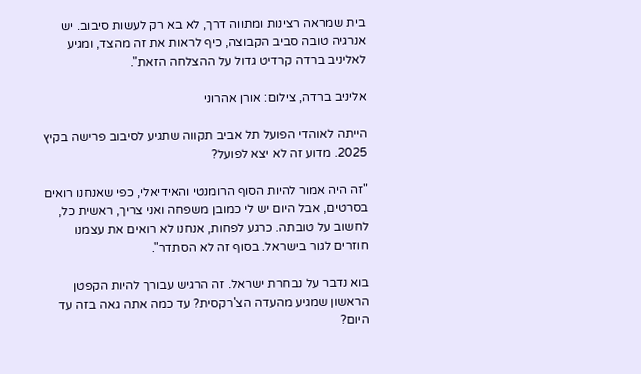בית שמראה רצינות ומתווה דרך, לא בא רק לעשות סיבוב. יש אנרגיה טובה סביב הקבוצה, כיף לראות את זה מהצד, ומגיע לאליניב ברדה קרדיט גדול על ההצלחה הזאת".

אליניב ברדה, צילום: אורן אהרוני

הייתה לאוהדי הפועל תל אביב תקווה שתגיע לסיבוב פרישה בקיץ 2025. מדוע זה לא יצא לפועל?

"זה היה אמור להיות הסוף הרומנטי והאידיאלי, כפי שאנחנו רואים בסרטים, אבל היום יש לי כמובן משפחה ואני צריך, ראשית כל, לחשוב על טובתה. כרגע לפחות, אנחנו לא רואים את עצמנו חוזרים לגור בישראל. בסוף זה לא הסתדר".

בוא נדבר על נבחרת ישראל. זה הרגיש עבורך להיות הקפטן הראשון שמגיע מהעדה הצ'רקסית? עד כמה אתה גאה בזה עד היום?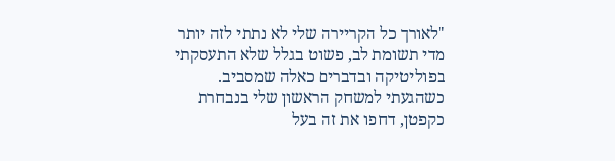"לאורך כל הקריירה שלי לא נתתי לזה יותר מדי תשומת לב, פשוט בגלל שלא התעסקתי בפוליטיקה ובדברים כאלה שמסביב. כשהגעתי למשחק הראשון שלי בנבחרת כקפטן, דחפו את זה בעל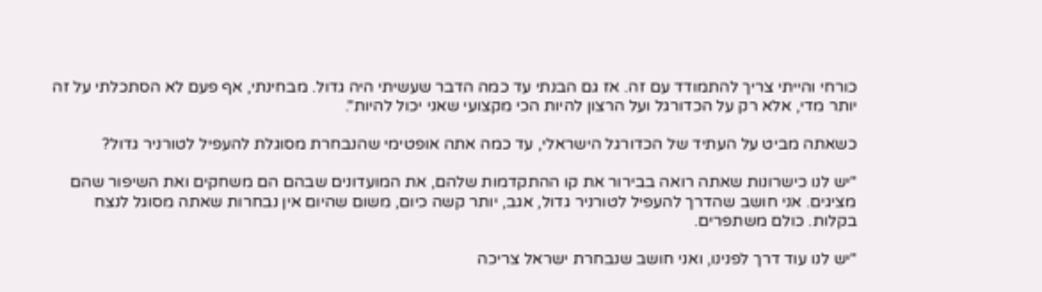כורחי והייתי צריך להתמודד עם זה. אז גם הבנתי עד כמה הדבר שעשיתי היה גדול. מבחינתי, אף פעם לא הסתכלתי על זה יותר מדי, אלא רק על הכדורגל ועל הרצון להיות הכי מקצועי שאני יכול להיות".

כשאתה מביט על העתיד של הכדורגל הישראלי, עד כמה אתה אופטימי שהנבחרת מסוגלת להעפיל לטורניר גדול?

"יש לנו כישרונות שאתה רואה בבירור את קו ההתקדמות שלהם, את המועדונים שבהם הם משחקים ואת השיפור שהם מציגים. אני חושב שהדרך להעפיל לטורניר גדול, אגב, יותר קשה כיום, משום שהיום אין נבחרות שאתה מסוגל לנצח בקלות. כולם משתפרים.

"יש לנו עוד דרך לפנינו, ואני חושב שנבחרת ישראל צריכה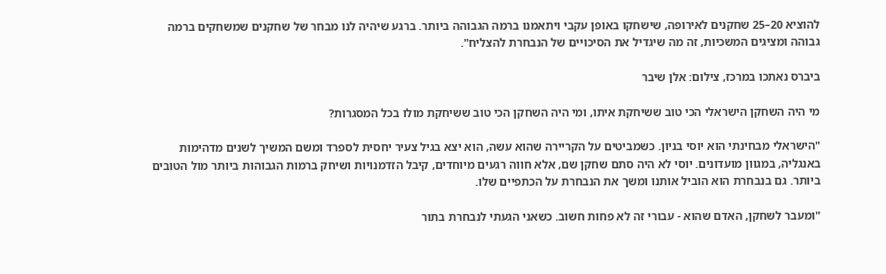להוציא 20–25 שחקנים לאירופה, שישחקו באופן עקבי ויתאמנו ברמה הגבוהה ביותר. ברגע שיהיה לנו מבחר של שחקנים שמשחקים ברמה גבוהה ומציגים המשכיות, זה מה שיגדיל את הסיכויים של הנבחרת להצליח".

ביברס נאתכו במרכז, צילום: אלן שיבר

מי היה השחקן הישראלי הכי טוב ששיחקת איתו, ומי היה השחקן הכי טוב ששיחקת מולו בכל המסגרות?

"הישראלי מבחינתי הוא יוסי בניון. כשמביטים על הקריירה שהוא עשה, הוא יצא בגיל צעיר יחסית לספרד ומשם המשיך לשנים מדהימות באנגליה, במגוון מועדונים. יוסי לא היה סתם שחקן שם, אלא חווה רגעים מיוחדים, קיבל הזדמנויות ושיחק ברמות הגבוהות ביותר מול הטובים ביותר. גם בנבחרת הוא הוביל אותנו ומשך את הנבחרת על הכתפיים שלו.

"ומעבר לשחקן, האדם שהוא - עבורי זה לא פחות חשוב. כשאני הגעתי לנבחרת בתור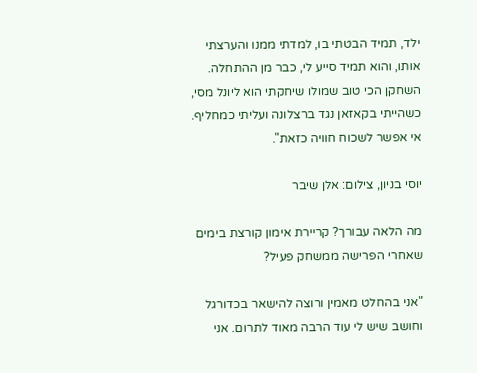ילד, תמיד הבטתי בו, למדתי ממנו והערצתי אותו, והוא תמיד סייע לי, כבר מן ההתחלה. השחקן הכי טוב שמולו שיחקתי הוא ליונל מסי, כשהייתי בקאזאן נגד ברצלונה ועליתי כמחליף. אי אפשר לשכוח חוויה כזאת".

יוסי בניון, צילום: אלן שיבר

מה הלאה עבורך? קריירת אימון קורצת בימים שאחרי הפרישה ממשחק פעיל?

"אני בהחלט מאמין ורוצה להישאר בכדורגל וחושב שיש לי עוד הרבה מאוד לתרום. אני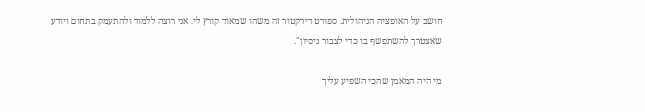חושב על האופציה הניהולית. ספורט דירקטור זה משהו שמאוד קורץ לי. אני רוצה ללמוד ולהתעמק בתחום ויודע שאצטרך להשתפשף בו כדי לצבור ניסיון".

מי היה המאמן שהכי השפיע עליך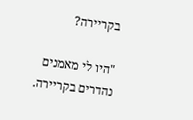בקריירה?

"היו לי מאמנים נהדרים בקריירה.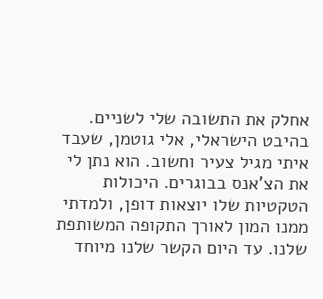אחלק את התשובה שלי לשניים. בהיבט הישראלי, אלי גוטמן, שעבד איתי מגיל צעיר וחשוב. הוא נתן לי את הצ'אנס בבוגרים. היכולות הטקטיות שלו יוצאות דופן, ולמדתי ממנו המון לאורך התקופה המשותפת שלנו. עד היום הקשר שלנו מיוחד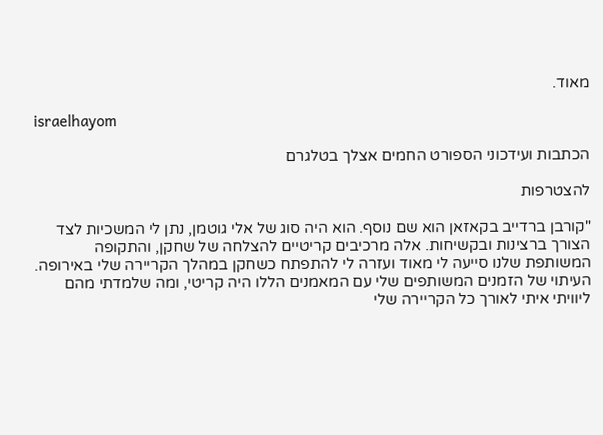מאוד.

israelhayom

הכתבות ועידכוני הספורט החמים אצלך בטלגרם

להצטרפות

"קורבן ברדייב בקאזאן הוא שם נוסף. הוא היה סוג של אלי גוטמן, נתן לי המשכיות לצד הצורך ברצינות ובקשיחות. אלה מרכיבים קריטיים להצלחה של שחקן, והתקופה המשותפת שלנו סייעה לי מאוד ועזרה לי להתפתח כשחקן במהלך הקריירה שלי באירופה. העיתוי של הזמנים המשותפים שלי עם המאמנים הללו היה קריטי, ומה שלמדתי מהם ליוויתי איתי לאורך כל הקריירה שלי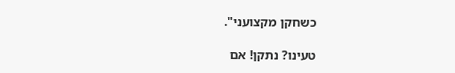כשחקן מקצועני".

טעינו? נתקן! אם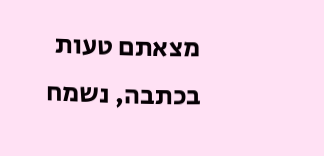מצאתם טעות בכתבה, נשמח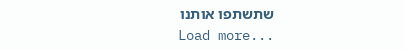שתשתפו אותנו
Load more...